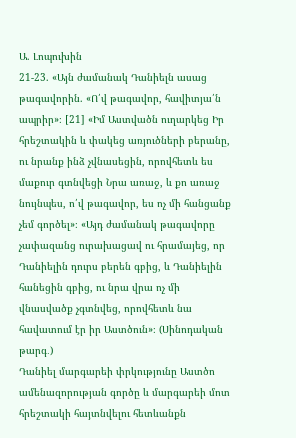Ա. Լոպուխին
21-23. «Այն ժամանակ Դանիելն ասաց թագավորին. «Ո՛վ թագավոր, հավիտյա՛ն ապրիր»։ [21] «Իմ Աստվածն ուղարկեց Իր հրեշտակին և փակեց առյուծների բերանը, ու նրանք ինձ չվնասեցին, որովհետև ես մաքուր գտնվեցի Նրա առաջ, և քո առաջ նույնպես, ո՛վ թագավոր, ես ոչ մի հանցանք չեմ գործել»։ «Այդ ժամանակ թագավորը չափազանց ուրախացավ ու հրամայեց, որ Դանիելին դուրս բերեն գբից, և Դանիելին հանեցին գբից, ու նրա վրա ոչ մի վնասվածք չգտնվեց, որովհետև նա հավատում էր իր Աստծուն»։ (Սինոդական թարգ․)
Դանիել մարգարեի փրկությունը Աստծո ամենազորության գործը և մարգարեի մոտ հրեշտակի հայտնվելու հետևանքն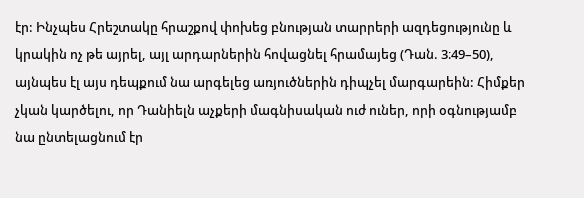էր: Ինչպես Հրեշտակը հրաշքով փոխեց բնության տարրերի ազդեցությունը և կրակին ոչ թե այրել, այլ արդարներին հովացնել հրամայեց (Դան. 3։49–50), այնպես էլ այս դեպքում նա արգելեց առյուծներին դիպչել մարգարեին: Հիմքեր չկան կարծելու, որ Դանիելն աչքերի մագնիսական ուժ ուներ, որի օգնությամբ նա ընտելացնում էր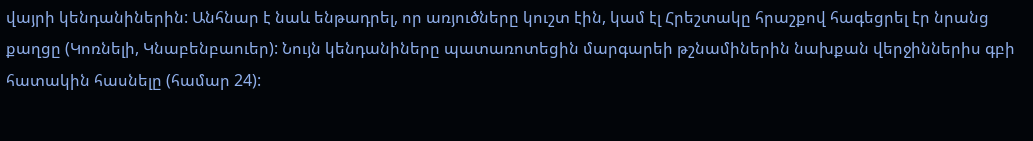վայրի կենդանիներին: Անհնար է նաև ենթադրել, որ առյուծները կուշտ էին, կամ էլ Հրեշտակը հրաշքով հագեցրել էր նրանց քաղցը (Կոռնելի, Կնաբենբաուեր): Նույն կենդանիները պատառոտեցին մարգարեի թշնամիներին նախքան վերջիններիս գբի հատակին հասնելը (համար 24):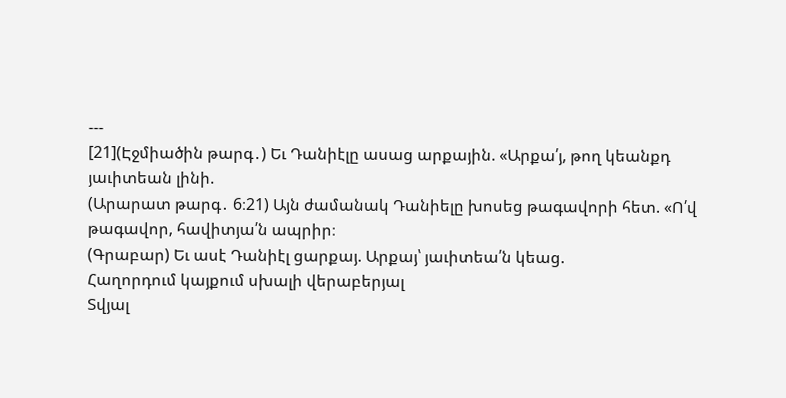---
[21](Էջմիածին թարգ․) Եւ Դանիէլը ասաց արքային. «Արքա՛յ, թող կեանքդ յաւիտեան լինի.
(Արարատ թարգ․ 6։21) Այն ժամանակ Դանիելը խոսեց թագավորի հետ. «Ո՛վ թագավոր, հավիտյա՛ն ապրիր։
(Գրաբար) Եւ ասէ Դանիէլ ցարքայ. Արքայ՝ յաւիտեա՛ն կեաց.
Հաղորդում կայքում սխալի վերաբերյալ
Տվյալ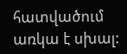հատվածում առկա է սխալ: